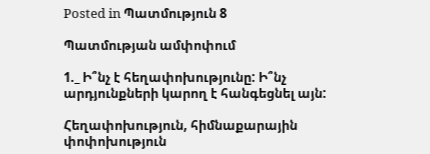Posted in Պատմություն 8

Պատմության ամփոփում

1._ Ի՞նչ է հեղափոխությունը: Ի՞նչ արդյունքների կարող է հանգեցնել այն:

Հեղափոխություն, հիմնաքարային փոփոխություն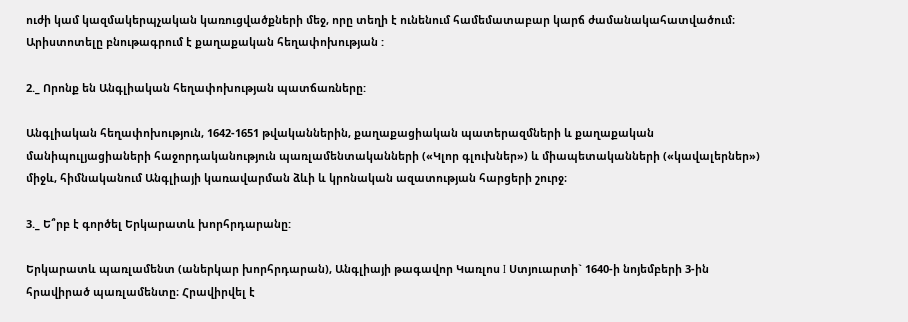ուժի կամ կազմակերպչական կառուցվածքների մեջ, որը տեղի է ունենում համեմատաբար կարճ ժամանակահատվածում։ Արիստոտելը բնութագրում է քաղաքական հեղափոխության :

2._ Որոնք են Անգլիական հեղափոխության պատճառները:

Անգլիական հեղափոխություն, 1642-1651 թվականներին, քաղաքացիական պատերազմների և քաղաքական մանիպուլյացիաների հաջորդականություն պառլամենտականների («Կլոր գլուխներ») և միապետականների («կավալերներ») միջև, հիմնականում Անգլիայի կառավարման ձևի և կրոնական ազատության հարցերի շուրջ։

3._ Ե՞րբ է գործել Երկարատև խորհրդարանը:

Երկարատև պառլամենտ (աներկար խորհրդարան), Անգլիայի թագավոր Կառլոս I Ստյուարտի` 1640-ի նոյեմբերի 3-ին հրավիրած պառլամենտը։ Հրավիրվել է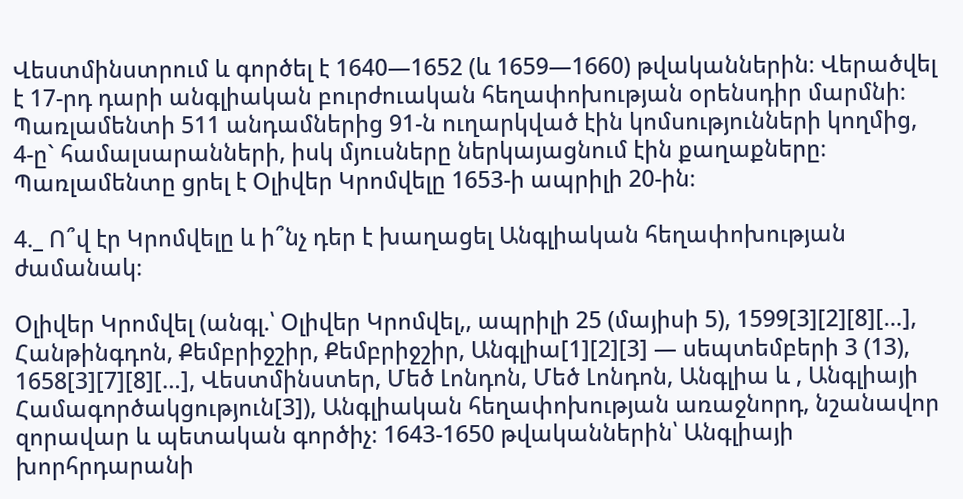Վեստմինստրում և գործել է 1640—1652 (և 1659—1660) թվականներին։ Վերածվել է 17-րդ դարի անգլիական բուրժուական հեղափոխության օրենսդիր մարմնի։ Պառլամենտի 511 անդամներից 91-ն ուղարկված էին կոմսությունների կողմից, 4-ը` համալսարանների, իսկ մյուսները ներկայացնում էին քաղաքները։ Պառլամենտը ցրել է Օլիվեր Կրոմվելը 1653-ի ապրիլի 20-ին։

4._ Ո՞վ էր Կրոմվելը և ի՞նչ դեր է խաղացել Անգլիական հեղափոխության ժամանակ։

Օլիվեր Կրոմվել (անգլ.՝ Օլիվեր Կրոմվել,, ապրիլի 25 (մայիսի 5), 1599[3][2][8][…], Հանթինգդոն, Քեմբրիջշիր, Քեմբրիջշիր, Անգլիա[1][2][3] — սեպտեմբերի 3 (13), 1658[3][7][8][…], Վեստմինստեր, Մեծ Լոնդոն, Մեծ Լոնդոն, Անգլիա և , Անգլիայի Համագործակցություն[3]), Անգլիական հեղափոխության առաջնորդ, նշանավոր զորավար և պետական գործիչ։ 1643-1650 թվականներին՝ Անգլիայի խորհրդարանի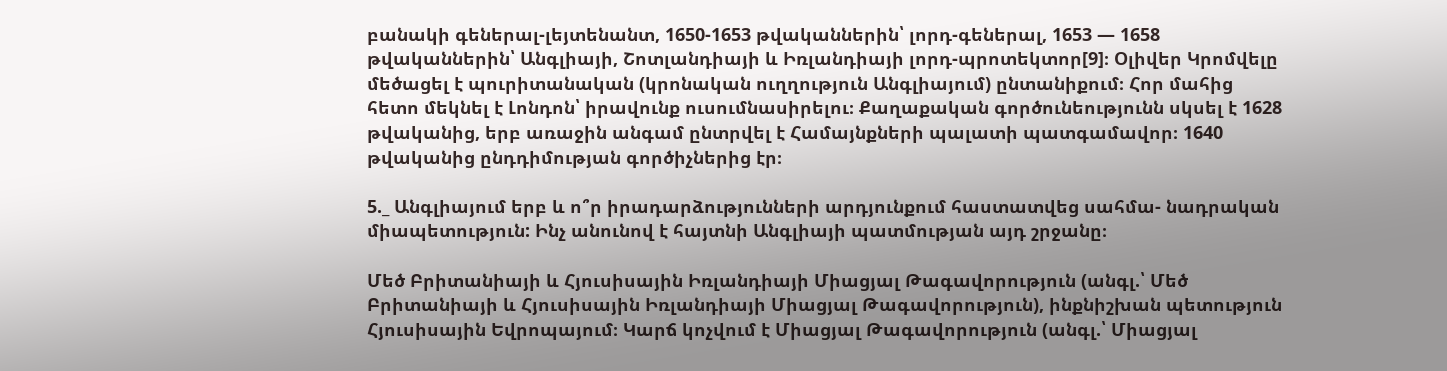բանակի գեներալ-լեյտենանտ, 1650-1653 թվականներին՝ լորդ-գեներալ, 1653 — 1658 թվականներին՝ Անգլիայի, Շոտլանդիայի և Իռլանդիայի լորդ-պրոտեկտոր[9]։ Օլիվեր Կրոմվելը մեծացել է պուրիտանական (կրոնական ուղղություն Անգլիայում) ընտանիքում։ Հոր մահից հետո մեկնել է Լոնդոն՝ իրավունք ուսումնասիրելու։ Քաղաքական գործունեությունն սկսել է 1628 թվականից, երբ առաջին անգամ ընտրվել է Համայնքների պալատի պատգամավոր։ 1640 թվականից ընդդիմության գործիչներից էր։

5._ Անգլիայում երբ և ո՞ր իրադարձությունների արդյունքում հաստատվեց սահմա- նադրական միապետություն: Ինչ անունով է հայտնի Անգլիայի պատմության այդ շրջանը։

Մեծ Բրիտանիայի և Հյուսիսային Իռլանդիայի Միացյալ Թագավորություն (անգլ.՝ Մեծ Բրիտանիայի և Հյուսիսային Իռլանդիայի Միացյալ Թագավորություն), ինքնիշխան պետություն Հյուսիսային Եվրոպայում։ Կարճ կոչվում է Միացյալ Թագավորություն (անգլ.՝ Միացյալ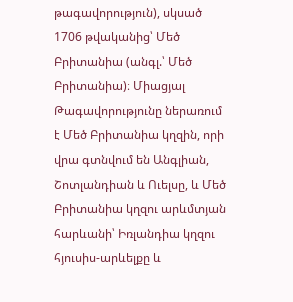թագավորություն), սկսած 1706 թվականից՝ Մեծ Բրիտանիա (անգլ.՝ Մեծ Բրիտանիա)։ Միացյալ Թագավորությունը ներառում է Մեծ Բրիտանիա կղզին, որի վրա գտնվում են Անգլիան, Շոտլանդիան և Ուելսը, և Մեծ Բրիտանիա կղզու արևմտյան հարևանի՝ Իռլանդիա կղզու հյուսիս-արևելքը և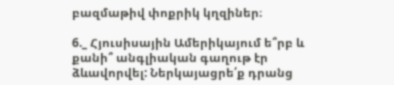բազմաթիվ փոքրիկ կղզիներ։

6._ Հյուսիսային Ամերիկայում ե՞րբ և քանի՞ անգլիական գաղութ էր ձևավորվել: Ներկայացրե՛ք դրանց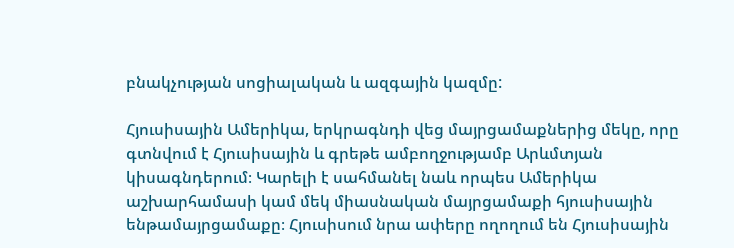բնակչության սոցիալական և ազգային կազմը:

Հյուսիսային Ամերիկա, երկրագնդի վեց մայրցամաքներից մեկը, որը գտնվում է Հյուսիսային և գրեթե ամբողջությամբ Արևմտյան կիսագնդերում։ Կարելի է սահմանել նաև որպես Ամերիկա աշխարհամասի կամ մեկ միասնական մայրցամաքի հյուսիսային ենթամայրցամաքը։ Հյուսիսում նրա ափերը ողողում են Հյուսիսային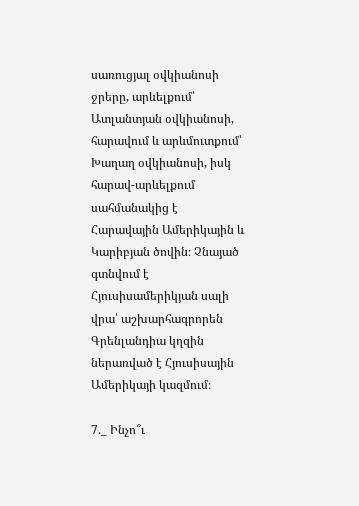սառուցյալ օվկիանոսի ջրերը, արևելքում՝ Ատլանտյան օվկիանոսի, հարավում և արևմուտքում՝ Խաղաղ օվկիանոսի, իսկ հարավ-արևելքում սահմանակից է Հարավային Ամերիկային և Կարիբյան ծովին։ Չնայած գտնվում է Հյուսիսամերիկյան սալի վրա՝ աշխարհագրորեն Գրենլանդիա կղզին ներառված է Հյուսիսային Ամերիկայի կազմում։

7._ Ինչո՞ւ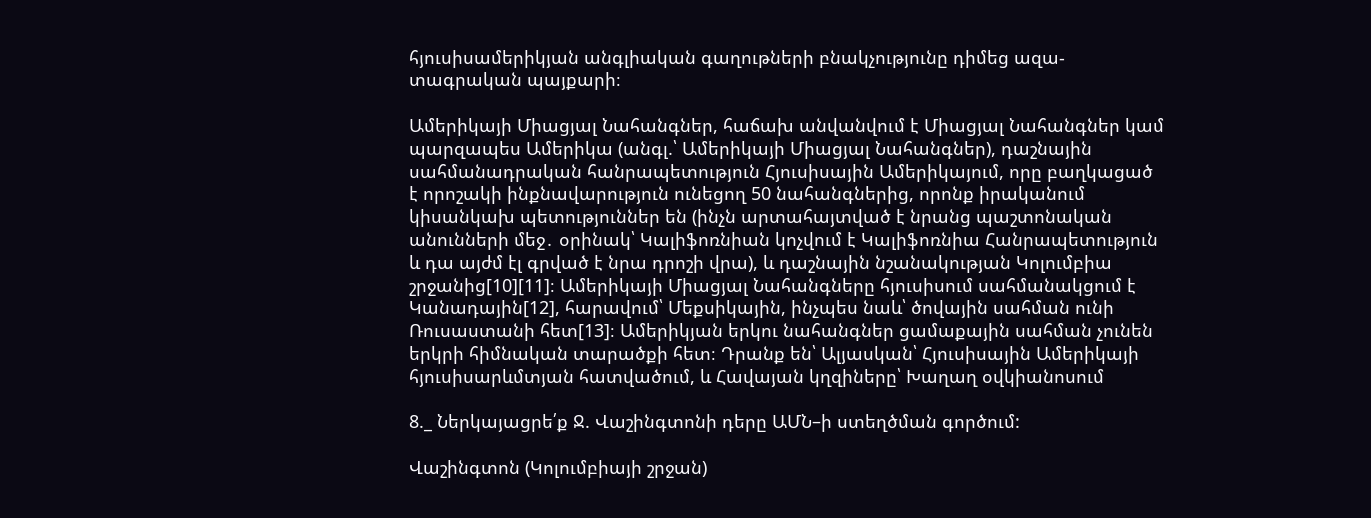հյուսիսամերիկյան անգլիական գաղութների բնակչությունը դիմեց ազա- տագրական պայքարի։

Ամերիկայի Միացյալ Նահանգներ, հաճախ անվանվում է Միացյալ Նահանգներ կամ պարզապես Ամերիկա (անգլ.՝ Ամերիկայի Միացյալ Նահանգներ), դաշնային սահմանադրական հանրապետություն Հյուսիսային Ամերիկայում, որը բաղկացած է որոշակի ինքնավարություն ունեցող 50 նահանգներից, որոնք իրականում կիսանկախ պետություններ են (ինչն արտահայտված է նրանց պաշտոնական անունների մեջ․ օրինակ՝ Կալիֆոռնիան կոչվում է Կալիֆոռնիա Հանրապետություն և դա այժմ էլ գրված է նրա դրոշի վրա), և դաշնային նշանակության Կոլումբիա շրջանից[10][11]։ Ամերիկայի Միացյալ Նահանգները հյուսիսում սահմանակցում է Կանադային[12], հարավում՝ Մեքսիկային, ինչպես նաև՝ ծովային սահման ունի Ռուսաստանի հետ[13]։ Ամերիկյան երկու նահանգներ ցամաքային սահման չունեն երկրի հիմնական տարածքի հետ։ Դրանք են՝ Ալյասկան՝ Հյուսիսային Ամերիկայի հյուսիսարևմտյան հատվածում, և Հավայան կղզիները՝ Խաղաղ օվկիանոսում

8._ Ներկայացրե՛ք Ջ. Վաշինգտոնի դերը ԱՄՆ–ի ստեղծման գործում:

Վաշինգտոն (Կոլումբիայի շրջան)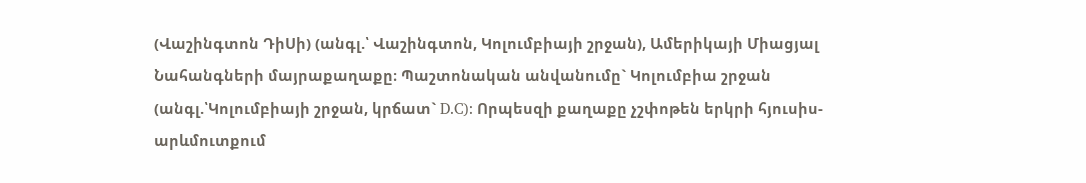(Վաշինգտոն ԴիՍի) (անգլ.՝ Վաշինգտոն, Կոլումբիայի շրջան), Ամերիկայի Միացյալ Նահանգների մայրաքաղաքը։ Պաշտոնական անվանումը` Կոլումբիա շրջան (անգլ.՝Կոլումբիայի շրջան, կրճատ` D.C): Որպեսզի քաղաքը չշփոթեն երկրի հյուսիս-արևմուտքում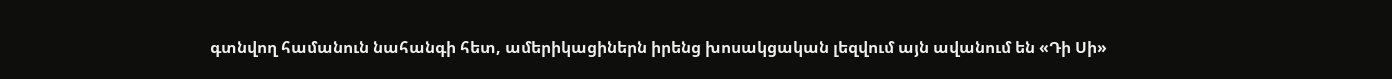գտնվող համանուն նահանգի հետ, ամերիկացիներն իրենց խոսակցական լեզվում այն ավանում են «Դի Սի»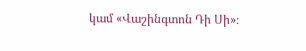կամ «Վաշինգտոն Դի Սի»։